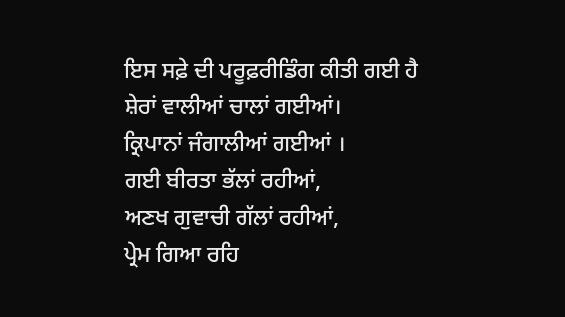ਇਸ ਸਫ਼ੇ ਦੀ ਪਰੂਫ਼ਰੀਡਿੰਗ ਕੀਤੀ ਗਈ ਹੈ
ਸ਼ੇਰਾਂ ਵਾਲੀਆਂ ਚਾਲਾਂ ਗਈਆਂ।
ਕ੍ਰਿਪਾਨਾਂ ਜੰਗਾਲੀਆਂ ਗਈਆਂ ।
ਗਈ ਬੀਰਤਾ ਭੱਲਾਂ ਰਹੀਆਂ,
ਅਣਖ ਗੁਵਾਚੀ ਗੱਲਾਂ ਰਹੀਆਂ,
ਪ੍ਰੇਮ ਗਿਆ ਰਹਿ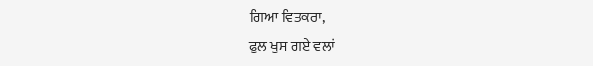ਗਿਆ ਵਿਤਕਰਾ,
ਫੁਲ ਖੁਸ ਗਏ ਵਲਾਂ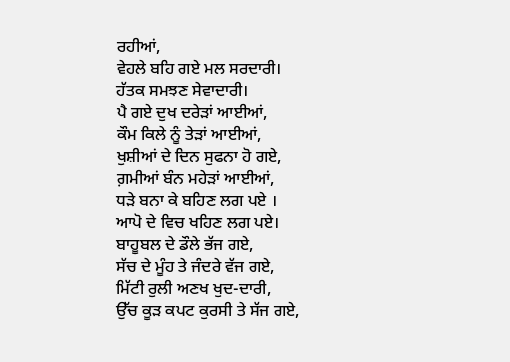ਰਹੀਆਂ,
ਵੇਹਲੇ ਬਹਿ ਗਏ ਮਲ ਸਰਦਾਰੀ।
ਹੱਤਕ ਸਮਝਣ ਸੇਵਾਦਾਰੀ।
ਪੈ ਗਏ ਦੁਖ ਦਰੇੜਾਂ ਆਈਆਂ,
ਕੌਮ ਕਿਲੇ ਨੂੰ ਤੇੜਾਂ ਆਈਆਂ,
ਖੁਸ਼ੀਆਂ ਦੇ ਦਿਨ ਸੁਫਨਾ ਹੋ ਗਏ,
ਗ਼ਮੀਆਂ ਬੰਨ ਮਹੇੜਾਂ ਆਈਆਂ,
ਧੜੇ ਬਨਾ ਕੇ ਬਹਿਣ ਲਗ ਪਏ ।
ਆਪੋ ਦੇ ਵਿਚ ਖਹਿਣ ਲਗ ਪਏ।
ਬਾਹੂਬਲ ਦੇ ਡੌਲੇ ਭੱਜ ਗਏ,
ਸੱਚ ਦੇ ਮੂੰਹ ਤੇ ਜੰਦਰੇ ਵੱਜ ਗਏ,
ਮਿੱਟੀ ਰੁਲੀ ਅਣਖ ਖੁਦ-ਦਾਰੀ,
ਉੱਚ ਕੂੜ ਕਪਟ ਕੁਰਸੀ ਤੇ ਸੱਜ ਗਏ,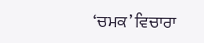‘ਚਮਕ’ ਵਿਚਾਰਾ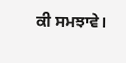ਕੀ ਸਮਝਾਵੇ।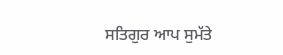ਸਤਿਗੁਰ ਆਪ ਸੁਮੱਤੇ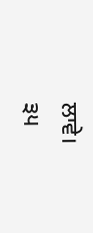ਲਾਵੇ।
੩੫